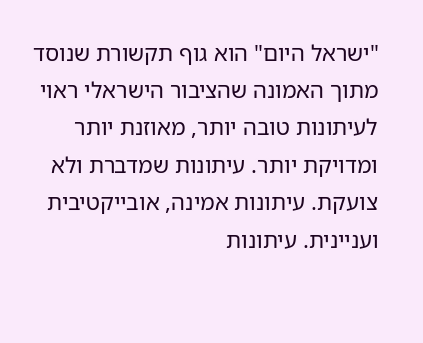"ישראל היום" הוא גוף תקשורת שנוסד מתוך האמונה שהציבור הישראלי ראוי לעיתונות טובה יותר, מאוזנת יותר ומדויקת יותר. עיתונות שמדברת ולא צועקת. עיתונות אמינה, אובייקטיבית ועניינית. עיתונות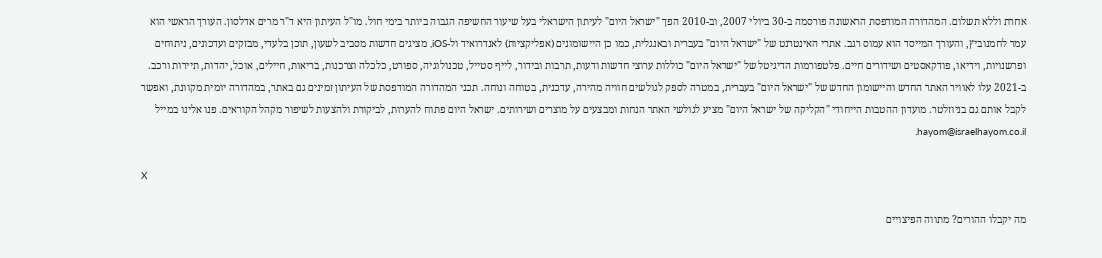אחרת וללא תשלום. המהדורה המודפסת הראשונה פורסמה ב-30 ביולי 2007, וב-2010 הפך "ישראל היום" לעיתון הישראלי בעל שיעור החשיפה הגבוה ביותר בימי חול. מו"ל העיתון היא ד"ר מרים אדלסון. העורך הראשי הוא עמר לחמנוביץ, והעורך המייסד הוא עמוס רגב. אתרי האינטרנט של "ישראל היום" בעברית ובאנגלית, כמו כן היישומונים (אפליקציות) לאנדרואיד ול-iOS, מציגים חדשות מסביב לשעון, תוכן בלעדי, מבזקים ועדכונים, ניתוחים ופרשנויות, וידיאו, פודקאסטים ושידורים חיים. פלטפורמות הדיגיטל של "ישראל היום" כוללות ערוצי חדשות ודעות, תרבות ובידור, לייף סטייל, טכנולוגיה, ספורט, כלכלה וצרכנות, בריאות, חיילים, אוכל, יהדות, תיירות ורכב. ב-2021 עלו לאוויר האתר החדש והיישומון החדש של "ישראל היום" בעברית, במטרה לספק לגולשים חוויה מהירה, עדכנית, בטוחה ונוחה. תכני המהדורה המודפסת של העיתון זמינים גם באתר, במהדורה יומית מקוונת, ואפשר לקבל אותם גם בניוזלטר. מועדון ההטבות הייחודי "הקליקה של ישראל היום" מציע לגולשי האתר הנחות ומבצעים על מוצרים ושירותים. ישראל היום פתוח להערות, לביקורת ולהצעות לשיפור מקהל הקוראים. פנו אלינו במייל hayom@israelhayom.co.il.

X

מה יקבלו ההורים? מתווה הפיצויים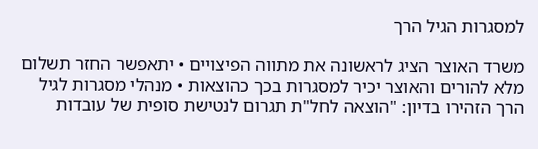למסגרות הגיל הרך

משרד האוצר הציג לראשונה את מתווה הפיצויים • יתאפשר החזר תשלום מלא להורים והאוצר יכיר למסגרות בכך כהוצאות • מנהלי מסגרות לגיל הרך הזהירו בדיון: "הוצאה לחל"ת תגרום לנטישת סופית של עובדות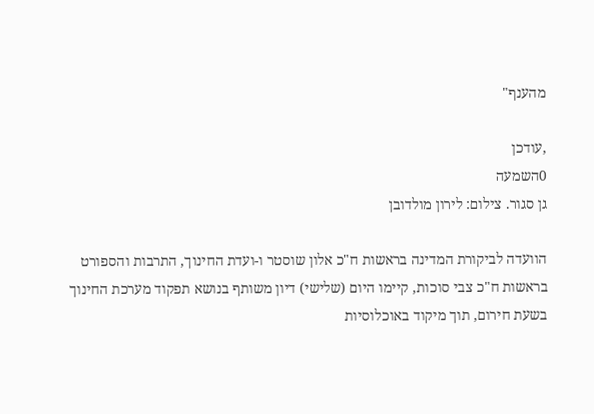מהענף"

,עודכן
0השמעה
גן סגור. צילום: לירון מולדובן

הוועדה לביקורת המדינה בראשות ח"כ אלון שוסטר ו-ועדת החינוך, התרבות והספורט בראשות ח"כ צבי סוכות, קיימו היום (שלישי) דיון משותף בנושא תפקוד מערכת החינוך בשעת חירום, תוך מיקוד באוכלוסיות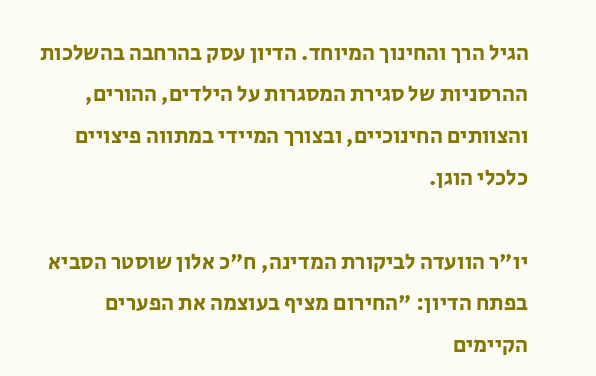הגיל הרך והחינוך המיוחד. הדיון עסק בהרחבה בהשלכות ההרסניות של סגירת המסגרות על הילדים, ההורים, והצוותים החינוכיים, ובצורך המיידי במתווה פיצויים כלכלי הוגן.

יו"ר הוועדה לביקורת המדינה, ח"כ אלון שוסטר הסביא בפתח הדיון: "החירום מציף בעוצמה את הפערים הקיימים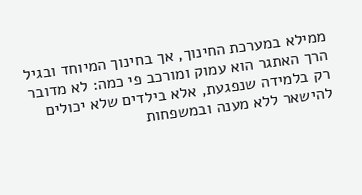ממילא במערכת החינוך, אך בחינוך המיוחד ובגיל הרך האתגר הוא עמוק ומורכב פי כמה: לא מדובר רק בלמידה שנפגעת, אלא בילדים שלא יכולים להישאר ללא מענה ובמשפחות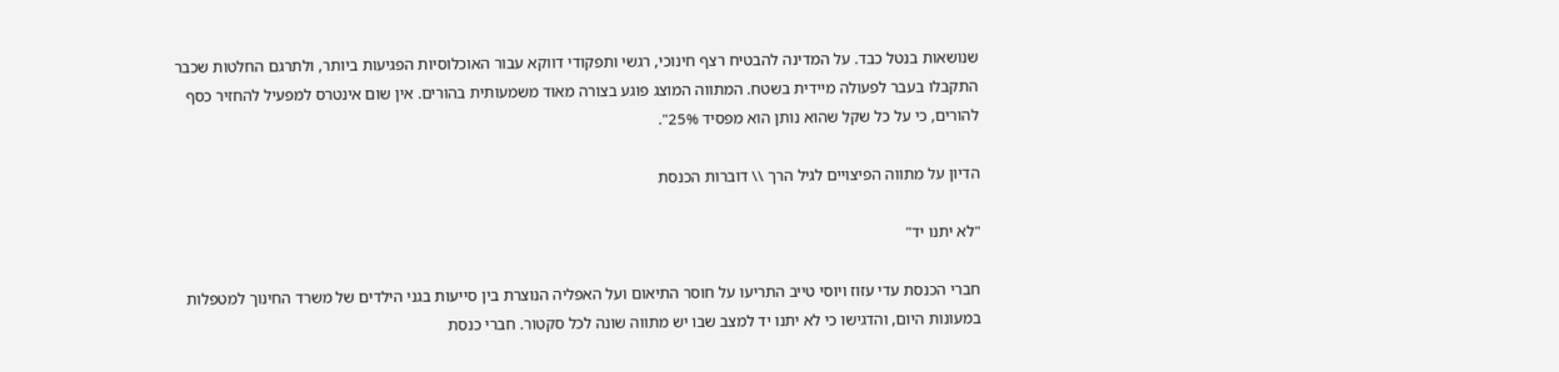שנושאות בנטל כבד. על המדינה להבטיח רצף חינוכי, רגשי ותפקודי דווקא עבור האוכלוסיות הפגיעות ביותר, ולתרגם החלטות שכבר התקבלו בעבר לפעולה מיידית בשטח. המתווה המוצג פוגע בצורה מאוד משמעותית בהורים. אין שום אינטרס למפעיל להחזיר כסף להורים, כי על כל שקל שהוא נותן הוא מפסיד 25%".

הדיון על מתווה הפיצויים לגיל הרך \\ דוברות הכנסת

"לא יתנו יד"

חברי הכנסת עדי עזוז ויוסי טייב התריעו על חוסר התיאום ועל האפליה הנוצרת בין סייעות בגני הילדים של משרד החינוך למטפלות במעונות היום, והדגישו כי לא יתנו יד למצב שבו יש מתווה שונה לכל סקטור. חברי כנסת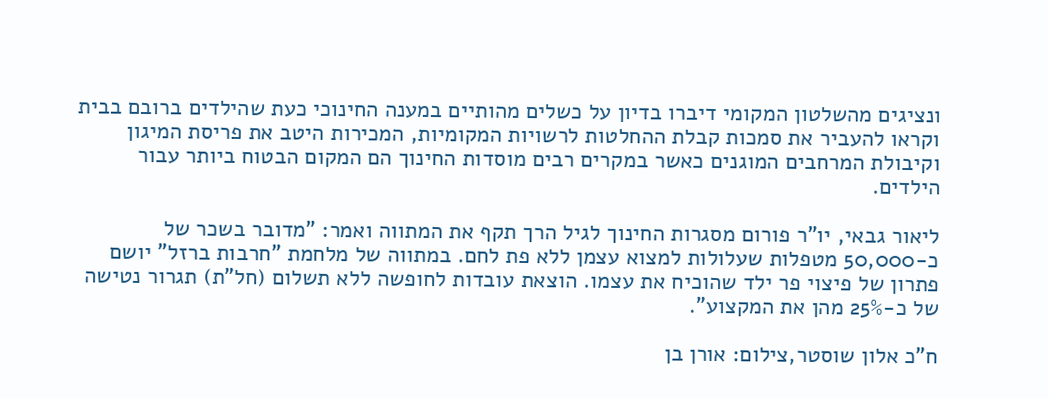ונציגים מהשלטון המקומי דיברו בדיון על כשלים מהותיים במענה החינוכי כעת שהילדים ברובם בבית וקראו להעביר את סמכות קבלת ההחלטות לרשויות המקומיות, המכירות היטב את פריסת המיגון וקיבולת המרחבים המוגנים כאשר במקרים רבים מוסדות החינוך הם המקום הבטוח ביותר עבור הילדים.

ליאור גבאי, יו"ר פורום מסגרות החינוך לגיל הרך תקף את המתווה ואמר: "מדובר בשכר של כ-50,000 מטפלות שעלולות למצוא עצמן ללא פת לחם. במתווה של מלחמת "חרבות ברזל" יושם פתרון של פיצוי פר ילד שהוכיח את עצמו. הוצאת עובדות לחופשה ללא תשלום (חל"ת) תגרור נטישה של כ-25% מהן את המקצוע".

ח"כ אלון שוסטר,צילום: אורן בן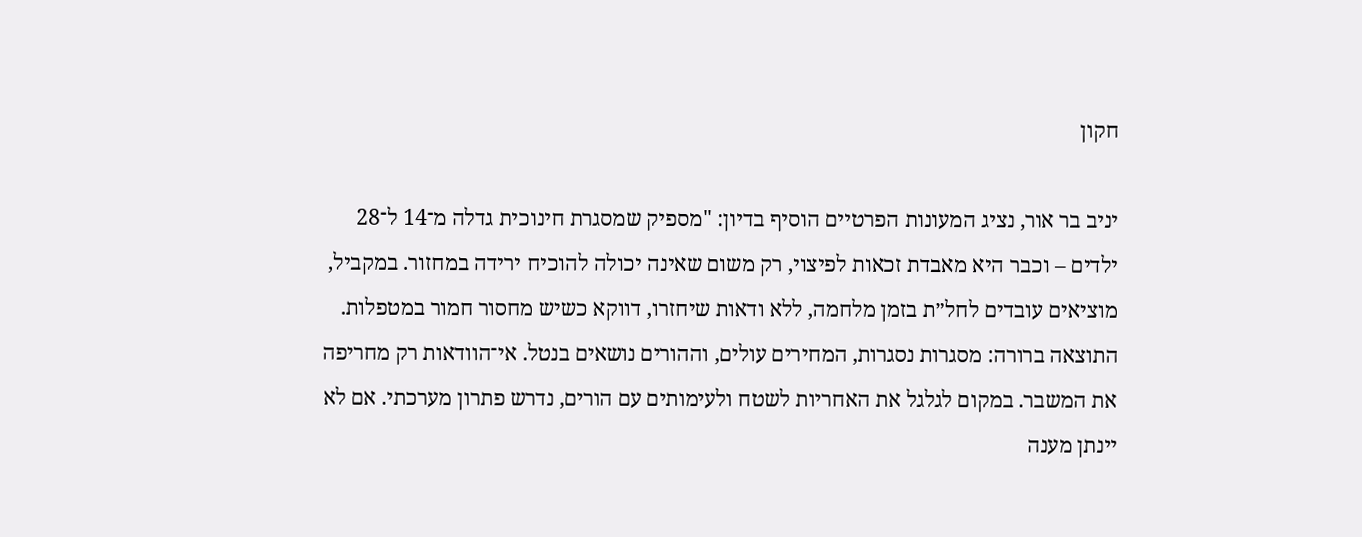חקון

יניב בר אור, נציג המעונות הפרטיים הוסיף בדיון: "מספיק שמסגרת חינוכית גדלה מ־14 ל־28 ילדים – וכבר היא מאבדת זכאות לפיצוי, רק משום שאינה יכולה להוכיח ירידה במחזור. במקביל, מוציאים עובדים לחל״ת בזמן מלחמה, ללא ודאות שיחזרו, דווקא כשיש מחסור חמור במטפלות. התוצאה ברורה: מסגרות נסגרות, המחירים עולים, וההורים נושאים בנטל. אי־הוודאות רק מחריפה את המשבר. במקום לגלגל את האחריות לשטח ולעימותים עם הורים, נדרש פתרון מערכתי. אם לא יינתן מענה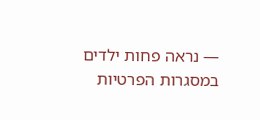— נראה פחות ילדים במסגרות הפרטיות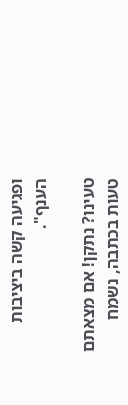ופגיעה קשה ביציבות הענף".

טעינו? נתקן! אם מצאתם טעות בכתבה, נשמח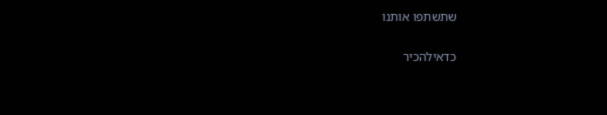שתשתפו אותנו

כדאילהכיר